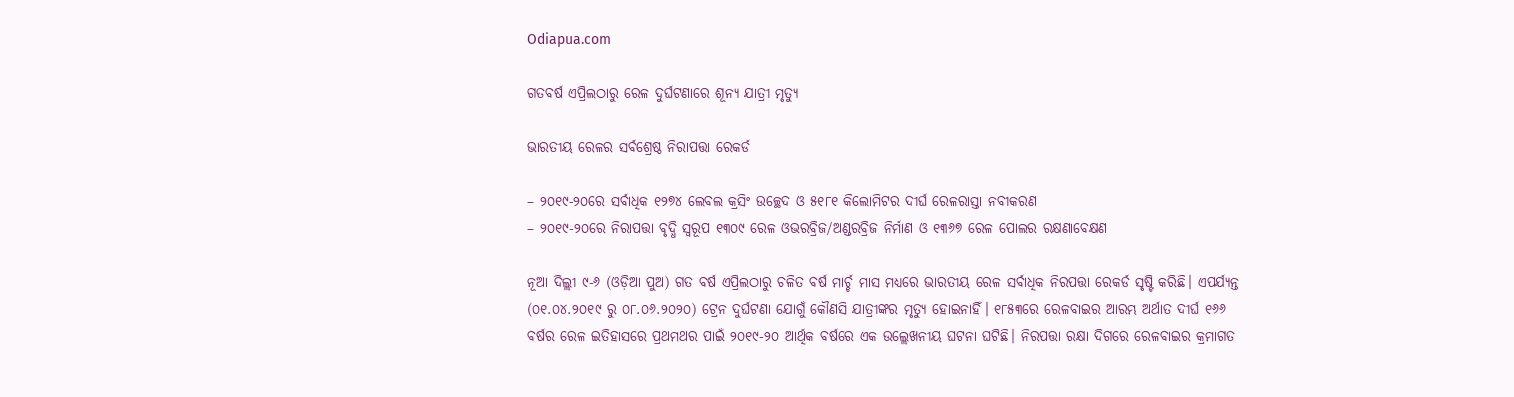Odiapua.com

ଗତବର୍ଷ ଏପ୍ରିଲଠାରୁ ରେଳ ଦୁର୍ଘଟଣାରେ ଶୂନ୍ୟ ଯାତ୍ରୀ ମୃତ୍ୟୁ

ଭାରତୀୟ ରେଳର ସର୍ବଶ୍ରେଷ୍ଠ ନିରାପତ୍ତା ରେକର୍ଡ

– ୨୦୧୯-୨୦ରେ ସର୍ବାଧିକ ୧୨୭୪ ଲେବଲ କ୍ରସିଂ ଉଚ୍ଛେଦ ଓ ୫୧୮୧ କିଲୋମିଟର ଦୀର୍ଘ ରେଳରାସ୍ତା ନବୀକରଣ
– ୨୦୧୯-୨୦ରେ ନିରାପତ୍ତା ବୃଦ୍ଧି ସ୍ୱରୂପ ୧୩୦୯ ରେଳ ଓଭରବ୍ରିଜ/ଅଣ୍ଡରବ୍ରିଜ ନିର୍ମାଣ ଓ ୧୩୬୭ ରେଳ ପୋଲର ରକ୍ଷଣାବେକ୍ଷଣ

ନୂଆ ଦିଲ୍ଲୀ ୯-୬ (ଓଡ଼ିଆ ପୁଅ) ଗତ ବର୍ଷ ଏପ୍ରିଲଠାରୁ ଚଳିତ ବର୍ଷ ମାର୍ଚ୍ଚ ମାସ ମଧ୍ୟରେ ଭାରତୀୟ ରେଳ ସର୍ବାଧିକ ନିରପତ୍ତା ରେକର୍ଡ ସୃଷ୍ଟି କରିଛି। ଏପର୍ଯ୍ୟନ୍ତ (୦୧.୦୪.୨୦୧୯ ରୁ ୦୮.୦୬.୨୦୨୦) ଟ୍ରେନ ଦୁର୍ଘଟଣା ଯୋଗୁଁ କୌଣସି ଯାତ୍ରୀଙ୍କର ମୃତ୍ୟୁ ହୋଇନାହିଁ। ୧୮୫୩ରେ ରେଳବାଇର ଆରମ୍ଭ ଅର୍ଥାତ ଦୀର୍ଘ ୧୬୬ ବର୍ଷର ରେଳ ଇତିହାସରେ ପ୍ରଥମଥର ପାଇଁ ୨୦୧୯-୨୦ ଆର୍ଥିକ ବର୍ଷରେ ଏକ ଉଲ୍ଲେଖନୀୟ ଘଟନା ଘଟିଛି। ନିରପତ୍ତା ରକ୍ଷା ଦିଗରେ ରେଳବାଇର କ୍ରମାଗତ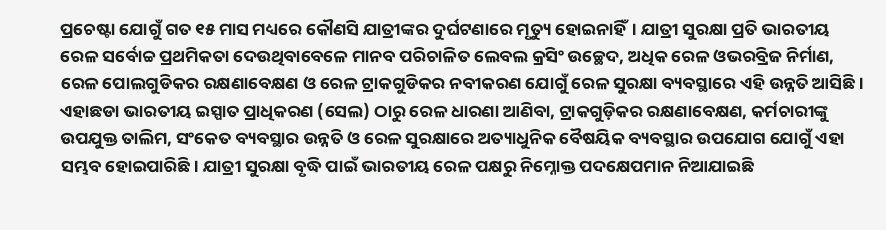ପ୍ରଚେଷ୍ଟା ଯୋଗୁଁ ଗତ ୧୫ ମାସ ମଧ୍ୟରେ କୌଣସି ଯାତ୍ରୀଙ୍କର ଦୁର୍ଘଟଣାରେ ମୃତ୍ୟୁ ହୋଇନାହିଁ। ଯାତ୍ରୀ ସୁରକ୍ଷା ପ୍ରତି ଭାରତୀୟ ରେଳ ସର୍ବୋଚ୍ଚ ପ୍ରଥମିକତା ଦେଉଥିବାବେଳେ ମାନବ ପରିଚାଳିତ ଲେବଲ କ୍ରସିଂ ଉଚ୍ଛେଦ, ଅଧିକ ରେଳ ଓଭରବ୍ରିଜ ନିର୍ମାଣ, ରେଳ ପୋଲଗୁଡିକର ରକ୍ଷଣାବେକ୍ଷଣ ଓ ରେଳ ଟ୍ରାକଗୁଡିକର ନବୀକରଣ ଯୋଗୁଁ ରେଳ ସୁରକ୍ଷା ବ୍ୟବସ୍ଥାରେ ଏହି ଉନ୍ନତି ଆସିଛି। ଏହାଛଡା ଭାରତୀୟ ଇସ୍ପାତ ପ୍ରାଧିକରଣ (ସେଲ) ଠାରୁ ରେଳ ଧାରଣା ଆଣିବା, ଟ୍ରାକଗୁଡ଼ିକର ରକ୍ଷଣାବେକ୍ଷଣ, କର୍ମଚାରୀଙ୍କୁ ଉପଯୁକ୍ତ ତାଲିମ, ସଂକେତ ବ୍ୟବସ୍ଥାର ଉନ୍ନତି ଓ ରେଳ ସୁରକ୍ଷାରେ ଅତ୍ୟାଧୁନିକ ବୈଷୟିକ ବ୍ୟବସ୍ଥାର ଉପଯୋଗ ଯୋଗୁଁ ଏହା ସମ୍ଭବ ହୋଇପାରିଛି। ଯାତ୍ରୀ ସୁରକ୍ଷା ବୃଦ୍ଧି ପାଇଁ ଭାରତୀୟ ରେଳ ପକ୍ଷରୁ ନିମ୍ନୋକ୍ତ ପଦକ୍ଷେପମାନ ନିଆଯାଇଛି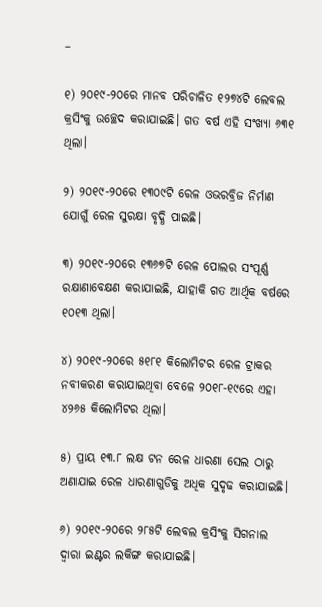–

୧) ୨୦୧୯-୨୦ରେ ମାନବ ପରିଚାଳିତ ୧୨୭୪ଟି ଲେବଲ କ୍ରସିଂକୁ ଉଚ୍ଛେଦ କରାଯାଇଛି। ଗତ ବର୍ଷ ଏହି ସଂଖ୍ୟା ୬୩୧ ଥିଲା।

୨) ୨୦୧୯-୨୦ରେ ୧୩୦୯ଟି ରେଳ ଓଭରବ୍ରିଜ ନିର୍ମାଣ ଯୋଗୁଁ ରେଳ ସୁରକ୍ଷା ବୃଦ୍ଧି ପାଇଛି।

୩) ୨୦୧୯-୨୦ରେ ୧୩୬୭ଟି ରେଳ ପୋଲର ସଂପୂର୍ଣ୍ଣ ରକ୍ଷାଣାବେକ୍ଷଣ କରାଯାଇଛି, ଯାହାକି ଗତ ଆର୍ଥିକ ବର୍ଷରେ ୧୦୧୩ ଥିଲା।

୪) ୨୦୧୯-୨୦ରେ ୫୧୮୧ କିଲୋମିଟର ରେଳ ଟ୍ରାକର ନବୀକରଣ କରାଯାଇଥିବା ବେଳେ ୨୦୧୮-୧୯ରେ ଏହା ୪୨୬୫ କିଲୋମିଟର ଥିଲା।

୫) ପ୍ରାୟ ୧୩.୮ ଲକ୍ଷ ଟନ ରେଳ ଧାରଣା ସେଲ ଠାରୁ ଅଣାଯାଇ ରେଳ ଧାରଣାଗୁଡିକୁ ଅଧିକ ସୁଦୃଢ କରାଯାଇଛି।

୬) ୨୦୧୯-୨୦ରେ ୨୮୫ଟି ଲେବଲ କ୍ରସିଂକୁ ସିଗନାଲ ଦ୍ଵାରା ଇଣ୍ଟର ଲକିଙ୍ଗ କରାଯାଇଛି।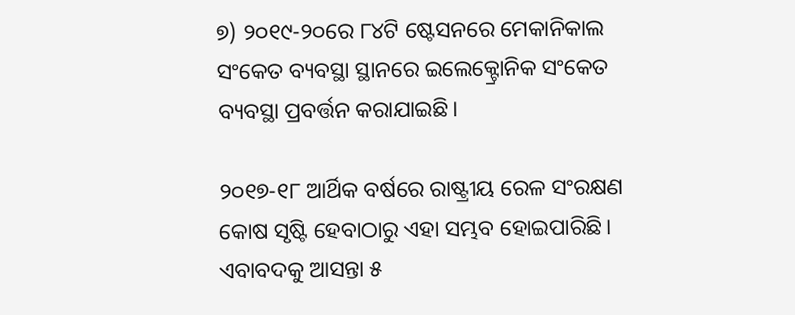୭) ୨୦୧୯-୨୦ରେ ୮୪ଟି ଷ୍ଟେସନରେ ମେକାନିକାଲ ସଂକେତ ବ୍ୟବସ୍ଥା ସ୍ଥାନରେ ଇଲେକ୍ଟ୍ରୋନିକ ସଂକେତ ବ୍ୟବସ୍ଥା ପ୍ରବର୍ତ୍ତନ କରାଯାଇଛି।

୨୦୧୭-୧୮ ଆର୍ଥିକ ବର୍ଷରେ ରାଷ୍ଟ୍ରୀୟ ରେଳ ସଂରକ୍ଷଣ କୋଷ ସୃଷ୍ଟି ହେବାଠାରୁ ଏହା ସମ୍ଭବ ହୋଇପାରିଛି। ଏବାବଦକୁ ଆସନ୍ତା ୫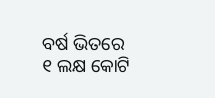ବର୍ଷ ଭିତରେ ୧ ଲକ୍ଷ କୋଟି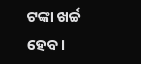ଟଙ୍କା ଖର୍ଚ୍ଚ ହେବ।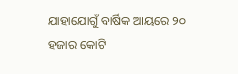ଯାହାଯୋଗୁଁ ବାର୍ଷିକ ଆୟରେ ୨୦ ହଜାର କୋଟି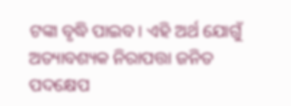ଟଙ୍କା ବୃଦ୍ଧି ପାଇବ। ଏହି ଅର୍ଥ ଯୋଗୁଁ ଅତ୍ୟାବଶ୍ୟକ ନିରାପତ୍ତା ଜନିତ ପଦକ୍ଷେପ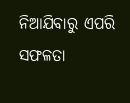ନିଆଯିବାରୁ ଏପରି ସଫଳତା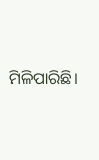ମିଳିପାରିଛି।